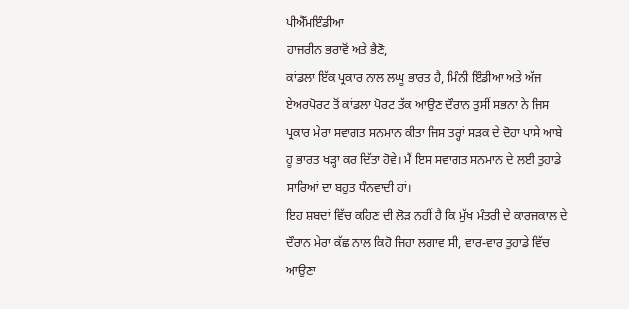ਪੀਐੱਮਇੰਡੀਆ
ਹਾਜਰੀਨ ਭਰਾਵੋਂ ਅਤੇ ਭੈਣੋ,
ਕਾਂਡਲਾ ਇੱਕ ਪ੍ਰਕਾਰ ਨਾਲ ਲਘੂ ਭਾਰਤ ਹੈ, ਮਿੰਨੀ ਇੰਡੀਆ ਅਤੇ ਅੱਜ ਏਅਰਪੋਰਟ ਤੋਂ ਕਾਂਡਲਾ ਪੋਰਟ ਤੱਕ ਆਉਣ ਦੌਰਾਨ ਤੁਸੀਂ ਸਭਨਾ ਨੇ ਜਿਸ ਪ੍ਰਕਾਰ ਮੇਰਾ ਸਵਾਗਤ ਸਨਮਾਨ ਕੀਤਾ ਜਿਸ ਤਰ੍ਹਾਂ ਸੜਕ ਦੇ ਦੋਹਾ ਪਾਸੇ ਆਬੇ ਹੂ ਭਾਰਤ ਖੜ੍ਹਾ ਕਰ ਦਿੱਤਾ ਹੋਵੇ। ਮੈਂ ਇਸ ਸਵਾਗਤ ਸਨਮਾਨ ਦੇ ਲਈ ਤੁਹਾਡੇ ਸਾਰਿਆਂ ਦਾ ਬਹੁਤ ਧੰਨਵਾਦੀ ਹਾਂ।
ਇਹ ਸ਼ਬਦਾਂ ਵਿੱਚ ਕਹਿਣ ਦੀ ਲੋੜ ਨਹੀਂ ਹੈ ਕਿ ਮੁੱਖ ਮੰਤਰੀ ਦੇ ਕਾਰਜਕਾਲ ਦੇ ਦੌਰਾਨ ਮੇਰਾ ਕੱਛ ਨਾਲ ਕਿਹੋ ਜਿਹਾ ਲਗਾਵ ਸੀ, ਵਾਰ-ਵਾਰ ਤੁਹਾਡੇ ਵਿੱਚ ਆਉਣਾ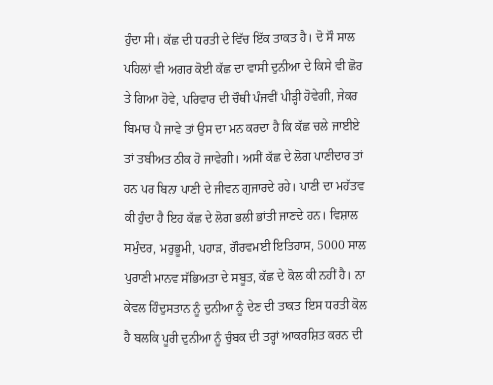ਹੁੰਦਾ ਸੀ। ਕੱਛ ਦੀ ਧਰਤੀ ਦੇ ਵਿੱਚ ਇੱਕ ਤਾਕਤ ਹੈ। ਦੋ ਸੌ ਸਾਲ ਪਹਿਲਾਂ ਵੀ ਅਗਰ ਕੋਈ ਕੱਛ ਦਾ ਵਾਸੀ ਦੁਨੀਆ ਦੇ ਕਿਸੇ ਵੀ ਛੋਰ ਤੇ ਗਿਆ ਹੋਵੇ, ਪਰਿਵਾਰ ਦੀ ਚੌਥੀ ਪੰਜਵੀਂ ਪੀੜ੍ਹੀ ਹੋਵੇਗੀ, ਜੇਕਰ ਬਿਮਾਰ ਪੈ ਜਾਵੇ ਤਾਂ ਉਸ ਦਾ ਮਨ ਕਰਦਾ ਹੈ ਕਿ ਕੱਛ ਚਲੇ ਜਾਈਏ ਤਾਂ ਤਬੀਅਤ ਠੀਕ ਹੋ ਜਾਵੇਗੀ। ਅਸੀਂ ਕੱਛ ਦੇ ਲੋਗ ਪਾਣੀਦਾਰ ਤਾਂ ਹਨ ਪਰ ਬਿਨਾ ਪਾਣੀ ਦੇ ਜੀਵਨ ਗੁਜਾਰਦੇ ਰਹੇ। ਪਾਣੀ ਦਾ ਮਹੱਤਵ ਕੀ ਹੁੰਦਾ ਹੈ ਇਹ ਕੱਛ ਦੇ ਲੋਗ ਭਲੀ ਭਾਂਤੀ ਜਾਣਦੇ ਹਨ। ਵਿਸ਼ਾਲ ਸਮੁੰਦਰ, ਮਰੁਭੂਮੀ, ਪਹਾੜ, ਗੌਰਵਮਈ ਇਤਿਹਾਸ, 5000 ਸਾਲ ਪੁਰਾਣੀ ਮਾਨਵ ਸੱਭਿਅਤਾ ਦੇ ਸਬੂਤ, ਕੱਛ ਦੇ ਕੋਲ ਕੀ ਨਹੀਂ ਹੈ। ਨਾ ਕੇਵਲ ਹਿੰਦੁਸਤਾਨ ਨੂੰ ਦੁਨੀਆ ਨੂੰ ਦੇਣ ਦੀ ਤਾਕਤ ਇਸ ਧਰਤੀ ਕੋਲ ਹੈ ਬਲਕਿ ਪੂਰੀ ਦੁਨੀਆ ਨੂੰ ਚੁੰਬਕ ਦੀ ਤਰ੍ਹਾਂ ਆਕਰਸ਼ਿਤ ਕਰਨ ਦੀ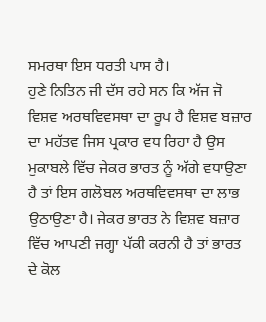ਸਮਰਥਾ ਇਸ ਧਰਤੀ ਪਾਸ ਹੈ।
ਹੁਣੇ ਨਿਤਿਨ ਜੀ ਦੱਸ ਰਹੇ ਸਨ ਕਿ ਅੱਜ ਜੋ ਵਿਸ਼ਵ ਅਰਥਵਿਵਸਥਾ ਦਾ ਰੂਪ ਹੈ ਵਿਸ਼ਵ ਬਜ਼ਾਰ ਦਾ ਮਹੱਤਵ ਜਿਸ ਪ੍ਰਕਾਰ ਵਧ ਰਿਹਾ ਹੈ ਉਸ ਮੁਕਾਬਲੇ ਵਿੱਚ ਜੇਕਰ ਭਾਰਤ ਨੂੰ ਅੱਗੇ ਵਧਾਉਣਾ ਹੈ ਤਾਂ ਇਸ ਗਲੋਬਲ ਅਰਥਵਿਵਸਥਾ ਦਾ ਲਾਭ ਉਠਾਉਣਾ ਹੈ। ਜੇਕਰ ਭਾਰਤ ਨੇ ਵਿਸ਼ਵ ਬਜ਼ਾਰ ਵਿੱਚ ਆਪਣੀ ਜਗ੍ਹਾ ਪੱਕੀ ਕਰਨੀ ਹੈ ਤਾਂ ਭਾਰਤ ਦੇ ਕੋਲ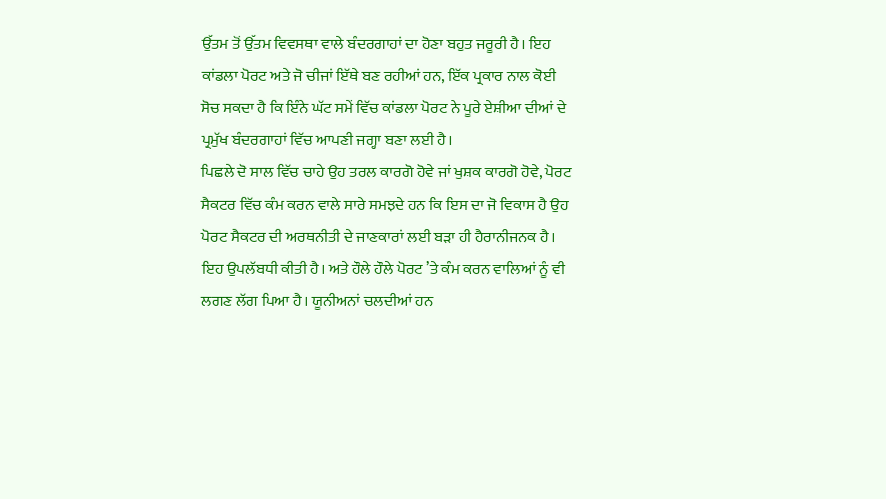ਉੱਤਮ ਤੋਂ ਉੱਤਮ ਵਿਵਸਥਾ ਵਾਲੇ ਬੰਦਰਗਾਹਾਂ ਦਾ ਹੋਣਾ ਬਹੁਤ ਜਰੂਰੀ ਹੈ। ਇਹ ਕਾਂਡਲਾ ਪੋਰਟ ਅਤੇ ਜੋ ਚੀਜਾਂ ਇੱਥੇ ਬਣ ਰਹੀਆਂ ਹਨ, ਇੱਕ ਪ੍ਰਕਾਰ ਨਾਲ ਕੋਈ ਸੋਚ ਸਕਦਾ ਹੈ ਕਿ ਇੰਨੇ ਘੱਟ ਸਮੇਂ ਵਿੱਚ ਕਾਂਡਲਾ ਪੋਰਟ ਨੇ ਪੂਰੇ ਏਸ਼ੀਆ ਦੀਆਂ ਦੇ ਪ੍ਰਮੁੱਖ ਬੰਦਰਗਾਹਾਂ ਵਿੱਚ ਆਪਣੀ ਜਗ੍ਹਾ ਬਣਾ ਲਈ ਹੈ।
ਪਿਛਲੇ ਦੋ ਸਾਲ ਵਿੱਚ ਚਾਹੇ ਉਹ ਤਰਲ ਕਾਰਗੋ ਹੋਵੇ ਜਾਂ ਖੁਸ਼ਕ ਕਾਰਗੋ ਹੋਵੇ, ਪੋਰਟ ਸੈਕਟਰ ਵਿੱਚ ਕੰਮ ਕਰਨ ਵਾਲੇ ਸਾਰੇ ਸਮਝਦੇ ਹਨ ਕਿ ਇਸ ਦਾ ਜੋ ਵਿਕਾਸ ਹੈ ਉਹ ਪੋਰਟ ਸੈਕਟਰ ਦੀ ਅਰਥਨੀਤੀ ਦੇ ਜਾਣਕਾਰਾਂ ਲਈ ਬੜਾ ਹੀ ਹੈਰਾਨੀਜਨਕ ਹੈ। ਇਹ ਉਪਲੱਬਧੀ ਕੀਤੀ ਹੈ। ਅਤੇ ਹੌਲੇ ਹੌਲੇ ਪੋਰਟ ’ਤੇ ਕੰਮ ਕਰਨ ਵਾਲਿਆਂ ਨੂੰ ਵੀ ਲਗਣ ਲੱਗ ਪਿਆ ਹੈ। ਯੂਨੀਅਨਾਂ ਚਲਦੀਆਂ ਹਨ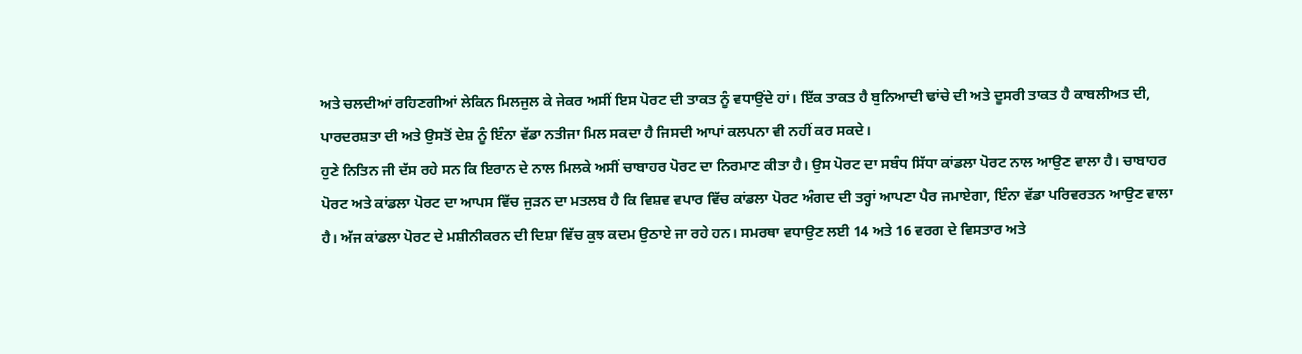ਅਤੇ ਚਲਦੀਆਂ ਰਹਿਣਗੀਆਂ ਲੇਕਿਨ ਮਿਲਜੁਲ ਕੇ ਜੇਕਰ ਅਸੀਂ ਇਸ ਪੋਰਟ ਦੀ ਤਾਕਤ ਨੂੰ ਵਧਾਉਂਦੇ ਹਾਂ। ਇੱਕ ਤਾਕਤ ਹੈ ਬੁਨਿਆਦੀ ਢਾਂਚੇ ਦੀ ਅਤੇ ਦੂਸਰੀ ਤਾਕਤ ਹੈ ਕਾਬਲੀਅਤ ਦੀ, ਪਾਰਦਰਸ਼ਤਾ ਦੀ ਅਤੇ ਉਸਤੋਂ ਦੇਸ਼ ਨੂੰ ਇੰਨਾ ਵੱਡਾ ਨਤੀਜਾ ਮਿਲ ਸਕਦਾ ਹੈ ਜਿਸਦੀ ਆਪਾਂ ਕਲਪਨਾ ਵੀ ਨਹੀਂ ਕਰ ਸਕਦੇ।
ਹੁਣੇ ਨਿਤਿਨ ਜੀ ਦੱਸ ਰਹੇ ਸਨ ਕਿ ਇਰਾਨ ਦੇ ਨਾਲ ਮਿਲਕੇ ਅਸੀਂ ਚਾਬਾਹਰ ਪੋਰਟ ਦਾ ਨਿਰਮਾਣ ਕੀਤਾ ਹੈ। ਉਸ ਪੋਰਟ ਦਾ ਸਬੰਧ ਸਿੱਧਾ ਕਾਂਡਲਾ ਪੋਰਟ ਨਾਲ ਆਉਣ ਵਾਲਾ ਹੈ। ਚਾਬਾਹਰ ਪੋਰਟ ਅਤੇ ਕਾਂਡਲਾ ਪੋਰਟ ਦਾ ਆਪਸ ਵਿੱਚ ਜੁੜਨ ਦਾ ਮਤਲਬ ਹੈ ਕਿ ਵਿਸ਼ਵ ਵਪਾਰ ਵਿੱਚ ਕਾਂਡਲਾ ਪੋਰਟ ਅੰਗਦ ਦੀ ਤਰ੍ਹਾਂ ਆਪਣਾ ਪੈਰ ਜਮਾਏਗਾ, ਇੰਨਾ ਵੱਡਾ ਪਰਿਵਰਤਨ ਆਉਣ ਵਾਲਾ ਹੈ। ਅੱਜ ਕਾਂਡਲਾ ਪੋਰਟ ਦੇ ਮਸ਼ੀਨੀਕਰਨ ਦੀ ਦਿਸ਼ਾ ਵਿੱਚ ਕੁਝ ਕਦਮ ਉਠਾਏ ਜਾ ਰਹੇ ਹਨ। ਸਮਰਥਾ ਵਧਾਉਣ ਲਈ 14 ਅਤੇ 16 ਵਰਗ ਦੇ ਵਿਸਤਾਰ ਅਤੇ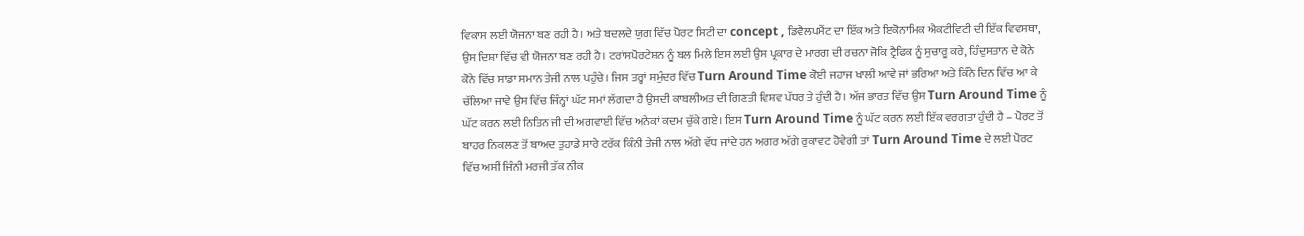ਵਿਕਾਸ ਲਈ ਯੋਜਨਾ ਬਣ ਰਹੀ ਹੈ। ਅਤੇ ਬਦਲਦੇ ਯੁਗ ਵਿੱਚ ਪੋਰਟ ਸਿਟੀ ਦਾ concept , ਡਿਵੈਲਪਮੈਂਟ ਦਾ ਇੱਕ ਅਤੇ ਇਕੋਨਾਮਿਕ ਐਕਟੀਵਿਟੀ ਦੀ ਇੱਕ ਵਿਵਸਥਾ, ਉਸ ਦਿਸ਼ਾ ਵਿੱਚ ਵੀ ਯੋਜਨਾ ਬਣ ਰਹੀ ਹੈ। ਟਰਾਂਸਪੋਰਟੇਸ਼ਨ ਨੂੰ ਬਲ ਮਿਲੇ ਇਸ ਲਈ ਉਸ ਪ੍ਰਕਾਰ ਦੇ ਮਾਰਗ ਦੀ ਰਚਨਾ ਜੋਕਿ ਟ੍ਰੈਫਿਕ ਨੂੰ ਸੁਚਾਰੂ ਕਰੇ, ਹਿੰਦੁਸਤਾਨ ਦੇ ਕੋਨੇ ਕੋਨੇ ਵਿੱਚ ਸਾਡਾ ਸਮਾਨ ਤੇਜੀ ਨਾਲ ਪਹੁੰਚੇ। ਜਿਸ ਤਰ੍ਹਾਂ ਸਮੁੰਦਰ ਵਿੱਚ Turn Around Time ਕੋਈ ਜਹਾਜ ਖਾਲੀ ਆਵੇ ਜਾਂ ਭਰਿਆ ਅਤੇ ਕਿੰਨੇ ਦਿਨ ਵਿੱਚ ਆ ਕੇ ਚੱਲਿਆ ਜਾਵੇ ਉਸ ਵਿੱਚ ਜਿੰਨ੍ਹਾਂ ਘੱਟ ਸਮਾਂ ਲੱਗਦਾ ਹੈ ਉਸਦੀ ਕਾਬਲੀਅਤ ਦੀ ਗਿਣਤੀ ਵਿਸ਼ਵ ਪੱਧਰ ਤੇ ਹੁੰਦੀ ਹੈ। ਅੱਜ ਭਾਰਤ ਵਿੱਚ ਉਸ Turn Around Time ਨੂੰ ਘੱਟ ਕਰਨ ਲਈ ਨਿਤਿਨ ਜੀ ਦੀ ਅਗਵਾਈ ਵਿੱਚ ਅਨੇਕਾਂ ਕਦਮ ਚੁੱਕੇ ਗਏ। ਇਸ Turn Around Time ਨੂੰ ਘੱਟ ਕਰਨ ਲਈ ਇੱਕ ਵਰਗਤਾ ਹੁੰਦੀ ਹੈ – ਪੋਰਟ ਤੋਂ ਬਾਹਰ ਨਿਕਲਣ ਤੋਂ ਬਾਅਦ ਤੁਹਾਡੇ ਸਾਰੇ ਟਰੱਕ ਕਿੰਨੀ ਤੇਜੀ ਨਾਲ ਅੱਗੇ ਵੱਧ ਜਾਂਦੇ ਹਨ ਅਗਰ ਅੱਗੇ ਰੁਕਾਵਟ ਹੋਵੇਗੀ ਤਾਂ Turn Around Time ਦੇ ਲਈ ਪੋਰਟ ਵਿੱਚ ਅਸੀਂ ਜਿੰਨੀ ਮਰਜੀ ਤੱਕ ਨੀਕ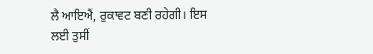ਲੈ ਆਇਐਂ, ਰੁਕਾਵਟ ਬਣੀ ਰਹੇਗੀ। ਇਸ ਲਈ ਤੁਸੀਂ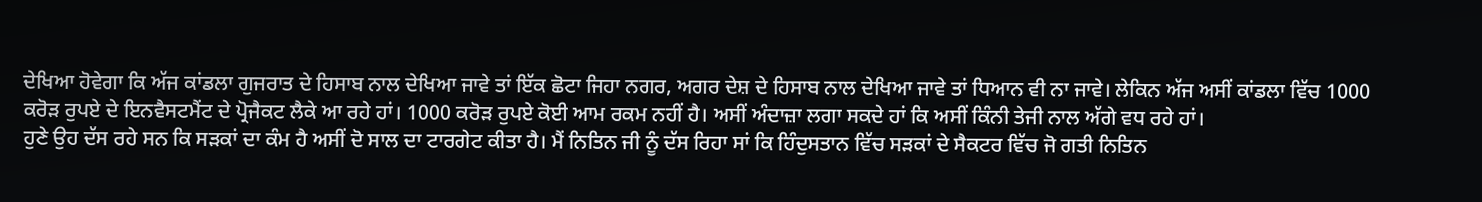ਦੇਖਿਆ ਹੋਵੇਗਾ ਕਿ ਅੱਜ ਕਾਂਡਲਾ ਗੁਜਰਾਤ ਦੇ ਹਿਸਾਬ ਨਾਲ ਦੇਖਿਆ ਜਾਵੇ ਤਾਂ ਇੱਕ ਛੋਟਾ ਜਿਹਾ ਨਗਰ, ਅਗਰ ਦੇਸ਼ ਦੇ ਹਿਸਾਬ ਨਾਲ ਦੇਖਿਆ ਜਾਵੇ ਤਾਂ ਧਿਆਨ ਵੀ ਨਾ ਜਾਵੇ। ਲੇਕਿਨ ਅੱਜ ਅਸੀਂ ਕਾਂਡਲਾ ਵਿੱਚ 1000 ਕਰੋੜ ਰੁਪਏ ਦੇ ਇਨਵੈਸਟਮੈਂਟ ਦੇ ਪ੍ਰੋਜੈਕਟ ਲੈਕੇ ਆ ਰਹੇ ਹਾਂ। 1000 ਕਰੋੜ ਰੁਪਏ ਕੋਈ ਆਮ ਰਕਮ ਨਹੀਂ ਹੈ। ਅਸੀਂ ਅੰਦਾਜ਼ਾ ਲਗਾ ਸਕਦੇ ਹਾਂ ਕਿ ਅਸੀਂ ਕਿੰਨੀ ਤੇਜੀ ਨਾਲ ਅੱਗੇ ਵਧ ਰਹੇ ਹਾਂ।
ਹੁਣੇ ਉਹ ਦੱਸ ਰਹੇ ਸਨ ਕਿ ਸੜਕਾਂ ਦਾ ਕੰਮ ਹੈ ਅਸੀਂ ਦੋ ਸਾਲ ਦਾ ਟਾਰਗੇਟ ਕੀਤਾ ਹੈ। ਮੈਂ ਨਿਤਿਨ ਜੀ ਨੂੰ ਦੱਸ ਰਿਹਾ ਸਾਂ ਕਿ ਹਿੰਦੁਸਤਾਨ ਵਿੱਚ ਸੜਕਾਂ ਦੇ ਸੈਕਟਰ ਵਿੱਚ ਜੋ ਗਤੀ ਨਿਤਿਨ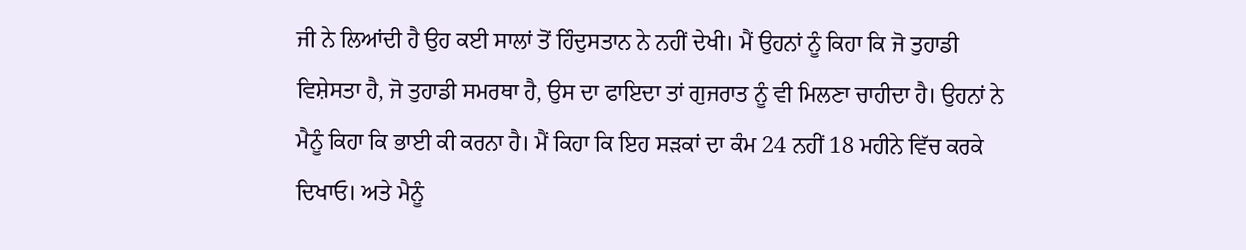ਜੀ ਨੇ ਲਿਆਂਦੀ ਹੈ ਉਹ ਕਈ ਸਾਲਾਂ ਤੋਂ ਹਿੰਦੁਸਤਾਨ ਨੇ ਨਹੀਂ ਦੇਖੀ। ਮੈਂ ਉਹਨਾਂ ਨੂੰ ਕਿਹਾ ਕਿ ਜੋ ਤੁਹਾਡੀ ਵਿਸ਼ੇਸਤਾ ਹੈ, ਜੋ ਤੁਹਾਡੀ ਸਮਰਥਾ ਹੈ, ਉਸ ਦਾ ਫਾਇਦਾ ਤਾਂ ਗੁਜਰਾਤ ਨੂੰ ਵੀ ਮਿਲਣਾ ਚਾਹੀਦਾ ਹੈ। ਉਹਨਾਂ ਨੇ ਮੈਨੂੰ ਕਿਹਾ ਕਿ ਭਾਈ ਕੀ ਕਰਨਾ ਹੈ। ਮੈਂ ਕਿਹਾ ਕਿ ਇਹ ਸੜਕਾਂ ਦਾ ਕੰਮ 24 ਨਹੀਂ 18 ਮਹੀਨੇ ਵਿੱਚ ਕਰਕੇ ਦਿਖਾਓ। ਅਤੇ ਮੈਨੂੰ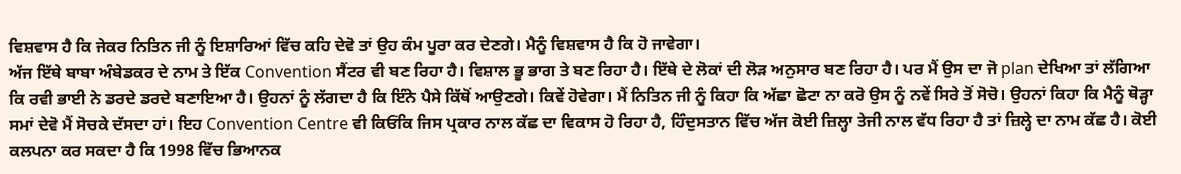ਵਿਸ਼ਵਾਸ ਹੈ ਕਿ ਜੇਕਰ ਨਿਤਿਨ ਜੀ ਨੂੰ ਇਸ਼ਾਰਿਆਂ ਵਿੱਚ ਕਹਿ ਦੇਵੋ ਤਾਂ ਉਹ ਕੰਮ ਪੂਰਾ ਕਰ ਦੇਣਗੇ। ਮੈਨੂੰ ਵਿਸ਼ਵਾਸ ਹੈ ਕਿ ਹੋ ਜਾਵੇਗਾ।
ਅੱਜ ਇੱਥੇ ਬਾਬਾ ਅੰਬੇਡਕਰ ਦੇ ਨਾਮ ਤੇ ਇੱਕ Convention ਸੈਂਟਰ ਵੀ ਬਣ ਰਿਹਾ ਹੈ। ਵਿਸ਼ਾਲ ਭੂ ਭਾਗ ਤੇ ਬਣ ਰਿਹਾ ਹੈ। ਇੱਥੇ ਦੇ ਲੋਕਾਂ ਦੀ ਲੋੜ ਅਨੁਸਾਰ ਬਣ ਰਿਹਾ ਹੈ। ਪਰ ਮੈਂ ਉਸ ਦਾ ਜੋ plan ਦੇਖਿਆ ਤਾਂ ਲੱਗਿਆ ਕਿ ਰਵੀ ਭਾਈ ਨੇ ਡਰਦੇ ਡਰਦੇ ਬਣਾਇਆ ਹੈ। ਉਹਨਾਂ ਨੂੰ ਲੱਗਦਾ ਹੈ ਕਿ ਇੰਨੇ ਪੈਸੇ ਕਿੱਥੋਂ ਆਉਣਗੇ। ਕਿਵੇਂ ਹੋਵੇਗਾ। ਮੈਂ ਨਿਤਿਨ ਜੀ ਨੂੰ ਕਿਹਾ ਕਿ ਅੱਛਾ ਛੋਟਾ ਨਾ ਕਰੋ ਉਸ ਨੂੰ ਨਵੇਂ ਸਿਰੇ ਤੋਂ ਸੋਚੋ। ਉਹਨਾਂ ਕਿਹਾ ਕਿ ਮੈਨੂੰ ਥੋੜ੍ਹਾ ਸਮਾਂ ਦੇਵੋ ਮੈਂ ਸੋਚਕੇ ਦੱਸਦਾ ਹਾਂ। ਇਹ Convention Centre ਵੀ ਕਿਓਂਕਿ ਜਿਸ ਪ੍ਰਕਾਰ ਨਾਲ ਕੱਛ ਦਾ ਵਿਕਾਸ ਹੋ ਰਿਹਾ ਹੈ, ਹਿੰਦੁਸਤਾਨ ਵਿੱਚ ਅੱਜ ਕੋਈ ਜ਼ਿਲ੍ਹਾ ਤੇਜੀ ਨਾਲ ਵੱਧ ਰਿਹਾ ਹੈ ਤਾਂ ਜ਼ਿਲ੍ਹੇ ਦਾ ਨਾਮ ਕੱਛ ਹੈ। ਕੋਈ ਕਲਪਨਾ ਕਰ ਸਕਦਾ ਹੈ ਕਿ 1998 ਵਿੱਚ ਭਿਆਨਕ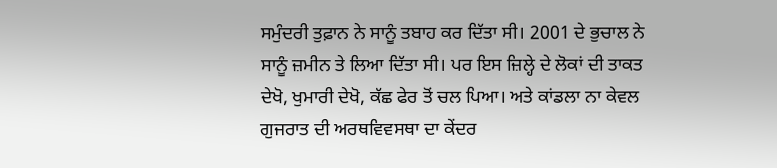ਸਮੁੰਦਰੀ ਤੁਫ਼ਾਨ ਨੇ ਸਾਨੂੰ ਤਬਾਹ ਕਰ ਦਿੱਤਾ ਸੀ। 2001 ਦੇ ਭੁਚਾਲ ਨੇ ਸਾਨੂੰ ਜ਼ਮੀਨ ਤੇ ਲਿਆ ਦਿੱਤਾ ਸੀ। ਪਰ ਇਸ ਜ਼ਿਲ੍ਹੇ ਦੇ ਲੋਕਾਂ ਦੀ ਤਾਕਤ ਦੇਖੋ, ਖੁਮਾਰੀ ਦੇਖੋ, ਕੱਛ ਫੇਰ ਤੋਂ ਚਲ ਪਿਆ। ਅਤੇ ਕਾਂਡਲਾ ਨਾ ਕੇਵਲ ਗੁਜਰਾਤ ਦੀ ਅਰਥਵਿਵਸਥਾ ਦਾ ਕੇਂਦਰ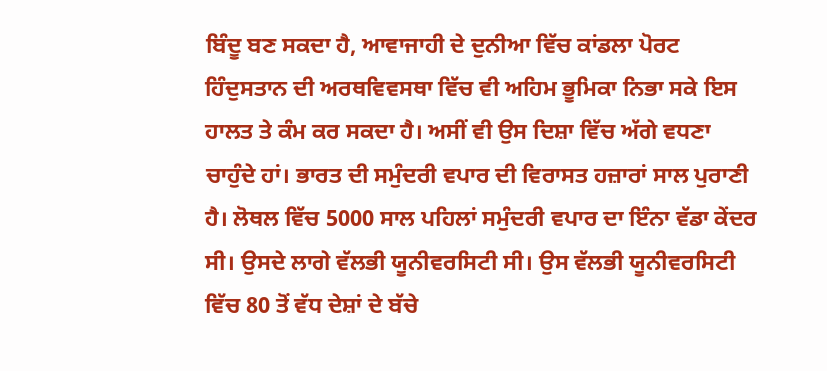ਬਿੰਦੂ ਬਣ ਸਕਦਾ ਹੈ, ਆਵਾਜਾਹੀ ਦੇ ਦੁਨੀਆ ਵਿੱਚ ਕਾਂਡਲਾ ਪੋਰਟ ਹਿੰਦੁਸਤਾਨ ਦੀ ਅਰਥਵਿਵਸਥਾ ਵਿੱਚ ਵੀ ਅਹਿਮ ਭੂਮਿਕਾ ਨਿਭਾ ਸਕੇ ਇਸ ਹਾਲਤ ਤੇ ਕੰਮ ਕਰ ਸਕਦਾ ਹੈ। ਅਸੀਂ ਵੀ ਉਸ ਦਿਸ਼ਾ ਵਿੱਚ ਅੱਗੇ ਵਧਣਾ ਚਾਹੁੰਦੇ ਹਾਂ। ਭਾਰਤ ਦੀ ਸਮੁੰਦਰੀ ਵਪਾਰ ਦੀ ਵਿਰਾਸਤ ਹਜ਼ਾਰਾਂ ਸਾਲ ਪੁਰਾਣੀ ਹੈ। ਲੋਥਲ ਵਿੱਚ 5000 ਸਾਲ ਪਹਿਲਾਂ ਸਮੁੰਦਰੀ ਵਪਾਰ ਦਾ ਇੰਨਾ ਵੱਡਾ ਕੇਂਦਰ ਸੀ। ਉਸਦੇ ਲਾਗੇ ਵੱਲਭੀ ਯੂਨੀਵਰਸਿਟੀ ਸੀ। ਉਸ ਵੱਲਭੀ ਯੂਨੀਵਰਸਿਟੀ ਵਿੱਚ 80 ਤੋਂ ਵੱਧ ਦੇਸ਼ਾਂ ਦੇ ਬੱਚੇ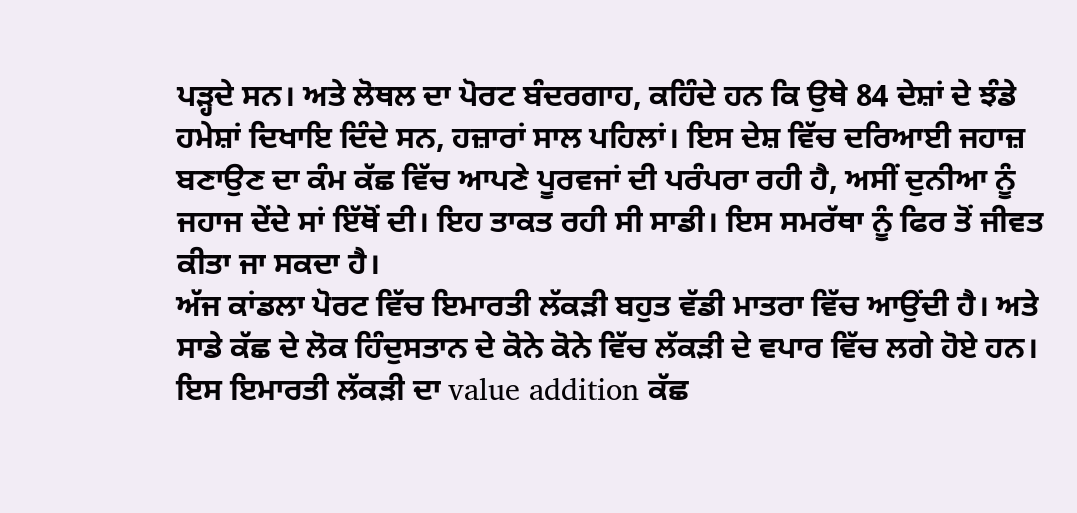ਪੜ੍ਹਦੇ ਸਨ। ਅਤੇ ਲੋਥਲ ਦਾ ਪੋਰਟ ਬੰਦਰਗਾਹ, ਕਹਿੰਦੇ ਹਨ ਕਿ ਉਥੇ 84 ਦੇਸ਼ਾਂ ਦੇ ਝੰਡੇ ਹਮੇਸ਼ਾਂ ਦਿਖਾਇ ਦਿੰਦੇ ਸਨ, ਹਜ਼ਾਰਾਂ ਸਾਲ ਪਹਿਲਾਂ। ਇਸ ਦੇਸ਼ ਵਿੱਚ ਦਰਿਆਈ ਜਹਾਜ਼ ਬਣਾਉਣ ਦਾ ਕੰਮ ਕੱਛ ਵਿੱਚ ਆਪਣੇ ਪੂਰਵਜਾਂ ਦੀ ਪਰੰਪਰਾ ਰਹੀ ਹੈ, ਅਸੀਂ ਦੁਨੀਆ ਨੂੰ ਜਹਾਜ ਦੇਂਦੇ ਸਾਂ ਇੱਥੋਂ ਦੀ। ਇਹ ਤਾਕਤ ਰਹੀ ਸੀ ਸਾਡੀ। ਇਸ ਸਮਰੱਥਾ ਨੂੰ ਫਿਰ ਤੋਂ ਜੀਵਤ ਕੀਤਾ ਜਾ ਸਕਦਾ ਹੈ।
ਅੱਜ ਕਾਂਡਲਾ ਪੋਰਟ ਵਿੱਚ ਇਮਾਰਤੀ ਲੱਕੜੀ ਬਹੁਤ ਵੱਡੀ ਮਾਤਰਾ ਵਿੱਚ ਆਉਂਦੀ ਹੈ। ਅਤੇ ਸਾਡੇ ਕੱਛ ਦੇ ਲੋਕ ਹਿੰਦੁਸਤਾਨ ਦੇ ਕੋਨੇ ਕੋਨੇ ਵਿੱਚ ਲੱਕੜੀ ਦੇ ਵਪਾਰ ਵਿੱਚ ਲਗੇ ਹੋਏ ਹਨ। ਇਸ ਇਮਾਰਤੀ ਲੱਕੜੀ ਦਾ value addition ਕੱਛ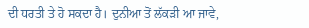ਦੀ ਧਰਤੀ ਤੇ ਹੋ ਸਕਦਾ ਹੈ। ਦੁਨੀਆ ਤੋਂ ਲੱਕੜੀ ਆ ਜਾਵੇ,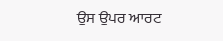ਉਸ ਉਪਰ ਆਰਟ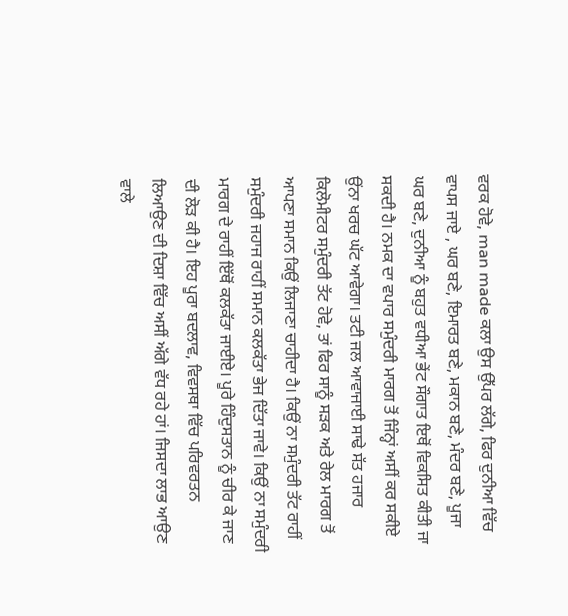ਵਰਕ ਹੋਵੇ, man made ਕਲਾ ਉਸ ਉੱਪਰ ਲੱਗੇ, ਫਿਰ ਦੁਨੀਆ ਵਿੱਚ ਵਾਪਸ ਜਾਏ , ਘਰ ਬਣੇ, ਇਮਾਰਤ ਬਣੇ, ਮਕਾਨ ਬਣੇ, ਮੰਦਰ ਬਣੇ, ਪੂਜਾ ਘਰ ਬਣੇ, ਦੁਨੀਆ ਨੂੰ ਬਹੁਤ ਵਧੀਆ ਭੇਂਟ ਸੌਗਾਤ ਇਥੋਂ ਵਿਕਸਿਤ ਕੀਤੀ ਜਾ ਸਕਦੀ ਹੈ। ਨਮਕ ਦਾ ਵਪਾਰ ਸਮੁੰਦਰੀ ਮਾਰਗ ਤੋਂ ਜਿੰਨ੍ਹਾਂ ਅਸੀਂ ਕਰ ਸਕੀਏ ਉਂਨਾ ਖਰਚ ਘੱਟ ਆਵੇਗਾ। ਤਟੀ ਜਲ ਆਵਾਜਾਈ ਸਾਢੇ ਸੱਤ ਹਜਾਰ ਕਿਲੋਮੀਟਰ ਸਮੁੰਦਰੀ ਤੱਟ ਹੋਵੇ, ਤਾਂ ਫਿਰ ਸਾਨੂੰ ਸੜਕ ਅਤੇ ਰੇਲ ਮਾਰਗ ਤੋਂ ਆਪਣਾ ਸਮਾਨ ਕਿਉਂ ਲਿਜਾਣਾ ਚਾਹੀਦਾ ਹੈ। ਕਿਉਂ ਨਾ ਸਮੁੰਦਰੀ ਤੱਟ ਰਾਹੀਂ ਸਮੁੰਦਰੀ ਜਹਾਜ ਰਾਹੀਂ ਸਮਾਨ ਕਲਕੱਤਾ ਭੇਜ ਦਿੱਤਾ ਜਾਵੇ। ਕਿਉਂ ਨਾ ਸਮੁੰਦਰੀ ਮਾਰਗ ਦੇ ਰਾਹੀਂ ਇੱਥੋਂ ਕਲਕੱਤਾ ਜਾਈਏ। ਪੂਰੇ ਹਿੰਦੁਸਤਾਨ ਨੂੰ ਚੀਰ ਕੇ ਜਾਣ ਦੀ ਲੋੜ ਕੀ ਹੈ। ਇਹ ਪੂਰਾ ਬਦਲਾਵ, ਵਿਵਸਥਾ ਵਿੱਚ ਪਰਿਵਰਤਨ ਲਿਆਉਣ ਦੀ ਦਿਸ਼ਾ ਵਿੱਚ ਅਸੀਂ ਅੱਗੇ ਵੱਧ ਰਹੇ ਹਾਂ। ਜਿਸਦਾ ਲਾਭ ਆਉਣ ਵਾਲੇ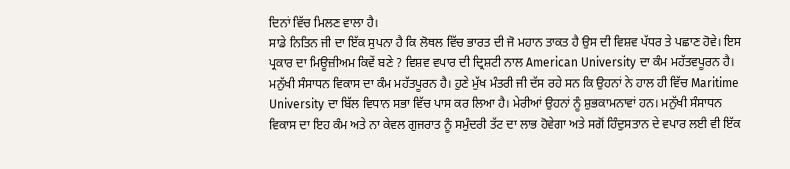ਦਿਨਾਂ ਵਿੱਚ ਮਿਲਣ ਵਾਲਾ ਹੈ।
ਸਾਡੇ ਨਿਤਿਨ ਜੀ ਦਾ ਇੱਕ ਸੁਪਨਾ ਹੈ ਕਿ ਲੋਥਲ ਵਿੱਚ ਭਾਰਤ ਦੀ ਜੋ ਮਹਾਨ ਤਾਕਤ ਹੈ ਉਸ ਦੀ ਵਿਸ਼ਵ ਪੱਧਰ ਤੇ ਪਛਾਣ ਹੋਵੇ। ਇਸ ਪ੍ਰਕਾਰ ਦਾ ਮਿਊਜ਼ੀਅਮ ਕਿਵੇਂ ਬਣੇ ? ਵਿਸ਼ਵ ਵਪਾਰ ਦੀ ਦ੍ਰਿਸ਼ਟੀ ਨਾਲ American University ਦਾ ਕੰਮ ਮਹੱਤਵਪੂਰਨ ਹੈ। ਮਨੁੱਖੀ ਸੰਸਾਧਨ ਵਿਕਾਸ ਦਾ ਕੰਮ ਮਹੱਤਪੂਰਨ ਹੈ। ਹੁਣੇ ਮੁੱਖ ਮੰਤਰੀ ਜੀ ਦੱਸ ਰਹੇ ਸਨ ਕਿ ਉਹਨਾਂ ਨੇ ਹਾਲ ਹੀ ਵਿੱਚ Maritime University ਦਾ ਬਿੱਲ ਵਿਧਾਨ ਸਭਾ ਵਿੱਚ ਪਾਸ ਕਰ ਲਿਆ ਹੈ। ਮੇਰੀਆਂ ਉਹਨਾਂ ਨੂੰ ਸ਼ੁਭਕਾਮਨਾਵਾਂ ਹਨ। ਮਨੁੱਖੀ ਸੰਸਾਧਨ ਵਿਕਾਸ ਦਾ ਇਹ ਕੰਮ ਅਤੇ ਨਾ ਕੇਵਲ ਗੁਜਰਾਤ ਨੂੰ ਸਮੁੰਦਰੀ ਤੱਟ ਦਾ ਲਾਭ ਹੋਵੇਗਾ ਅਤੇ ਸਗੋਂ ਹਿੰਦੁਸਤਾਨ ਦੇ ਵਪਾਰ ਲਈ ਵੀ ਇੱਕ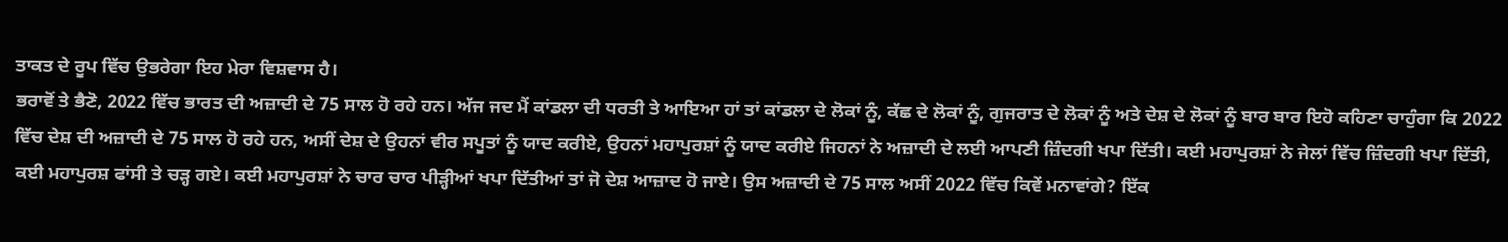ਤਾਕਤ ਦੇ ਰੂਪ ਵਿੱਚ ਉਭਰੇਗਾ ਇਹ ਮੇਰਾ ਵਿਸ਼ਵਾਸ ਹੈ।
ਭਰਾਵੋਂ ਤੇ ਭੈਣੋ, 2022 ਵਿੱਚ ਭਾਰਤ ਦੀ ਅਜ਼ਾਦੀ ਦੇ 75 ਸਾਲ ਹੋ ਰਹੇ ਹਨ। ਅੱਜ ਜਦ ਮੈਂ ਕਾਂਡਲਾ ਦੀ ਧਰਤੀ ਤੇ ਆਇਆ ਹਾਂ ਤਾਂ ਕਾਂਡਲਾ ਦੇ ਲੋਕਾਂ ਨੂੰ, ਕੱਛ ਦੇ ਲੋਕਾਂ ਨੂੰ, ਗੁਜਰਾਤ ਦੇ ਲੋਕਾਂ ਨੂੰ ਅਤੇ ਦੇਸ਼ ਦੇ ਲੋਕਾਂ ਨੂੰ ਬਾਰ ਬਾਰ ਇਹੋ ਕਹਿਣਾ ਚਾਹੁੰਗਾ ਕਿ 2022 ਵਿੱਚ ਦੇਸ਼ ਦੀ ਅਜ਼ਾਦੀ ਦੇ 75 ਸਾਲ ਹੋ ਰਹੇ ਹਨ, ਅਸੀਂ ਦੇਸ਼ ਦੇ ਉਹਨਾਂ ਵੀਰ ਸਪੂਤਾਂ ਨੂੰ ਯਾਦ ਕਰੀਏ, ਉਹਨਾਂ ਮਹਾਪੁਰਸ਼ਾਂ ਨੂੰ ਯਾਦ ਕਰੀਏ ਜਿਹਨਾਂ ਨੇ ਅਜ਼ਾਦੀ ਦੇ ਲਈ ਆਪਣੀ ਜ਼ਿੰਦਗੀ ਖਪਾ ਦਿੱਤੀ। ਕਈ ਮਹਾਪੁਰਸ਼ਾਂ ਨੇ ਜੇਲਾਂ ਵਿੱਚ ਜ਼ਿੰਦਗੀ ਖਪਾ ਦਿੱਤੀ, ਕਈ ਮਹਾਪੁਰਸ਼ ਫਾਂਸੀ ਤੇ ਚੜ੍ਹ ਗਏ। ਕਈ ਮਹਾਪੁਰਸ਼ਾਂ ਨੇ ਚਾਰ ਚਾਰ ਪੀੜ੍ਹੀਆਂ ਖਪਾ ਦਿੱਤੀਆਂ ਤਾਂ ਜੋ ਦੇਸ਼ ਆਜ਼ਾਦ ਹੋ ਜਾਏ। ਉਸ ਅਜ਼ਾਦੀ ਦੇ 75 ਸਾਲ ਅਸੀਂ 2022 ਵਿੱਚ ਕਿਵੇਂ ਮਨਾਵਾਂਗੇ? ਇੱਕ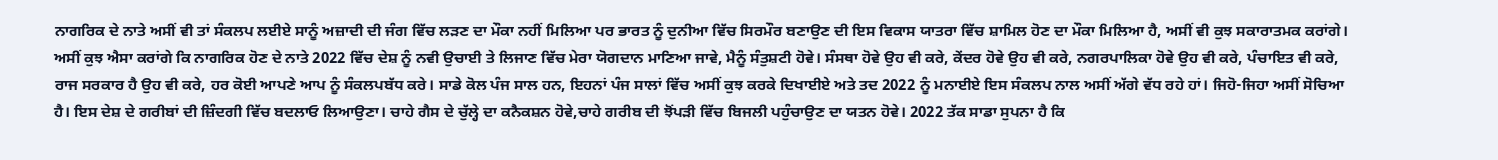ਨਾਗਰਿਕ ਦੇ ਨਾਤੇ ਅਸੀਂ ਵੀ ਤਾਂ ਸੰਕਲਪ ਲਈਏ ਸਾਨੂੰ ਅਜ਼ਾਦੀ ਦੀ ਜੰਗ ਵਿੱਚ ਲੜਣ ਦਾ ਮੌਕਾ ਨਹੀਂ ਮਿਲਿਆ ਪਰ ਭਾਰਤ ਨੂੰ ਦੁਨੀਆ ਵਿੱਚ ਸਿਰਮੌਰ ਬਣਾਉਣ ਦੀ ਇਸ ਵਿਕਾਸ ਯਾਤਰਾ ਵਿੱਚ ਸ਼ਾਮਿਲ ਹੋਣ ਦਾ ਮੌਕਾ ਮਿਲਿਆ ਹੈ, ਅਸੀਂ ਵੀ ਕੁਝ ਸਕਾਰਾਤਮਕ ਕਰਾਂਗੇ। ਅਸੀਂ ਕੁਝ ਐਸਾ ਕਰਾਂਗੇ ਕਿ ਨਾਗਰਿਕ ਹੋਣ ਦੇ ਨਾਤੇ 2022 ਵਿੱਚ ਦੇਸ਼ ਨੂੰ ਨਵੀ ਉਚਾਈ ਤੇ ਲਿਜਾਣ ਵਿੱਚ ਮੇਰਾ ਯੋਗਦਾਨ ਮਾਣਿਆ ਜਾਵੇ, ਮੈਨੂੰ ਸੰਤੁਸ਼ਟੀ ਹੋਵੇ। ਸੰਸਥਾ ਹੋਵੇ ਉਹ ਵੀ ਕਰੇ, ਕੇਂਦਰ ਹੋਵੇ ਉਹ ਵੀ ਕਰੇ, ਨਗਰਪਾਲਿਕਾ ਹੋਵੇ ਉਹ ਵੀ ਕਰੇ, ਪੰਚਾਇਤ ਵੀ ਕਰੇ, ਰਾਜ ਸਰਕਾਰ ਹੈ ਉਹ ਵੀ ਕਰੇ, ਹਰ ਕੋਈ ਆਪਣੇ ਆਪ ਨੂੰ ਸੰਕਲਪਬੱਧ ਕਰੇ। ਸਾਡੇ ਕੋਲ ਪੰਜ ਸਾਲ ਹਨ, ਇਹਨਾਂ ਪੰਜ ਸਾਲਾਂ ਵਿੱਚ ਅਸੀਂ ਕੁਝ ਕਰਕੇ ਦਿਖਾਈਏ ਅਤੇ ਤਦ 2022 ਨੂੰ ਮਨਾਈਏ ਇਸ ਸੰਕਲਪ ਨਾਲ ਅਸੀਂ ਅੱਗੇ ਵੱਧ ਰਹੇ ਹਾਂ। ਜਿਹੋ-ਜਿਹਾ ਅਸੀਂ ਸੋਚਿਆ ਹੈ। ਇਸ ਦੇਸ਼ ਦੇ ਗਰੀਬਾਂ ਦੀ ਜ਼ਿੰਦਗੀ ਵਿੱਚ ਬਦਲਾਓ ਲਿਆਉਣਾ। ਚਾਹੇ ਗੈਸ ਦੇ ਚੁੱਲ੍ਹੇ ਦਾ ਕਨੈਕਸ਼ਨ ਹੋਵੇ,ਚਾਹੇ ਗਰੀਬ ਦੀ ਝੋਂਪੜੀ ਵਿੱਚ ਬਿਜਲੀ ਪਹੁੰਚਾਉਣ ਦਾ ਯਤਨ ਹੋਵੇ। 2022 ਤੱਕ ਸਾਡਾ ਸੁਪਨਾ ਹੈ ਕਿ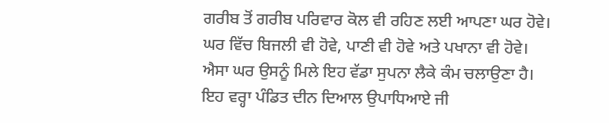ਗਰੀਬ ਤੋਂ ਗਰੀਬ ਪਰਿਵਾਰ ਕੋਲ ਵੀ ਰਹਿਣ ਲਈ ਆਪਣਾ ਘਰ ਹੋਵੇ। ਘਰ ਵਿੱਚ ਬਿਜਲੀ ਵੀ ਹੋਵੇ, ਪਾਣੀ ਵੀ ਹੋਵੇ ਅਤੇ ਪਖਾਨਾ ਵੀ ਹੋਵੇ। ਐਸਾ ਘਰ ਉਸਨੂੰ ਮਿਲੇ ਇਹ ਵੱਡਾ ਸੁਪਨਾ ਲੈਕੇ ਕੰਮ ਚਲਾਉਣਾ ਹੈ।
ਇਹ ਵਰ੍ਹਾ ਪੰਡਿਤ ਦੀਨ ਦਿਆਲ ਉਪਾਧਿਆਏ ਜੀ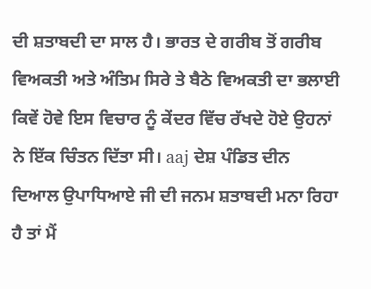ਦੀ ਸ਼ਤਾਬਦੀ ਦਾ ਸਾਲ ਹੈ। ਭਾਰਤ ਦੇ ਗਰੀਬ ਤੋਂ ਗਰੀਬ ਵਿਅਕਤੀ ਅਤੇ ਅੰਤਿਮ ਸਿਰੇ ਤੇ ਬੈਠੇ ਵਿਅਕਤੀ ਦਾ ਭਲਾਈ ਕਿਵੇਂ ਹੋਵੇ ਇਸ ਵਿਚਾਰ ਨੂੰ ਕੇਂਦਰ ਵਿੱਚ ਰੱਖਦੇ ਹੋਏ ਉਹਨਾਂ ਨੇ ਇੱਕ ਚਿੰਤਨ ਦਿੱਤਾ ਸੀ। aaj ਦੇਸ਼ ਪੰਡਿਤ ਦੀਨ ਦਿਆਲ ਉਪਾਧਿਆਏ ਜੀ ਦੀ ਜਨਮ ਸ਼ਤਾਬਦੀ ਮਨਾ ਰਿਹਾ ਹੈ ਤਾਂ ਮੈਂ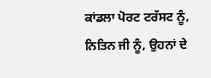ਕਾਂਡਲਾ ਪੋਰਟ ਟਰੱਸਟ ਨੂੰ, ਨਿਤਿਨ ਜੀ ਨੂੰ, ਉਹਨਾਂ ਦੇ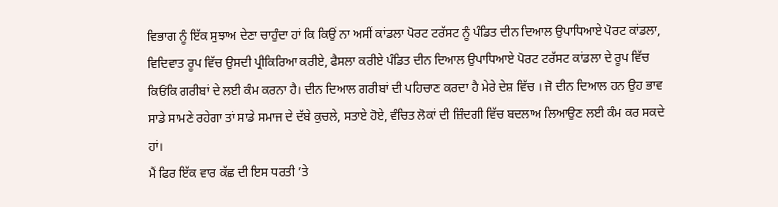ਵਿਭਾਗ ਨੂੰ ਇੱਕ ਸੁਝਾਅ ਦੇਣਾ ਚਾਹੁੰਦਾ ਹਾਂ ਕਿ ਕਿਉਂ ਨਾ ਅਸੀਂ ਕਾਂਡਲਾ ਪੋਰਟ ਟਰੱਸਟ ਨੂੰ ਪੰਡਿਤ ਦੀਨ ਦਿਆਲ ਉਪਾਧਿਆਏ ਪੋਰਟ ਕਾਂਡਲਾ, ਵਿਦਿਵਾਤ ਰੂਪ ਵਿੱਚ ਉਸਦੀ ਪ੍ਰੀਕਿਰਿਆ ਕਰੀਏ, ਫੈਸਲਾ ਕਰੀਏ ਪੰਡਿਤ ਦੀਨ ਦਿਆਲ ਉਪਾਧਿਆਏ ਪੋਰਟ ਟਰੱਸਟ ਕਾਂਡਲਾ ਦੇ ਰੂਪ ਵਿੱਚ ਕਿਓਂਕਿ ਗਰੀਬਾਂ ਦੇ ਲਈ ਕੰਮ ਕਰਨਾ ਹੈ। ਦੀਨ ਦਿਆਲ ਗਰੀਬਾਂ ਦੀ ਪਹਿਚਾਣ ਕਰਦਾ ਹੈ ਮੇਰੇ ਦੇਸ਼ ਵਿੱਚ । ਜੋ ਦੀਨ ਦਿਆਲ ਹਨ ਉਹ ਭਾਵ ਸਾਡੇ ਸਾਮਣੇ ਰਹੇਗਾ ਤਾਂ ਸਾਡੇ ਸਮਾਜ ਦੇ ਦੱਬੇ ਕੁਚਲੇ, ਸਤਾਏ ਹੋਏ, ਵੰਚਿਤ ਲੋਕਾਂ ਦੀ ਜ਼ਿੰਦਗੀ ਵਿੱਚ ਬਦਲਾਅ ਲਿਆਉਣ ਲਈ ਕੰਮ ਕਰ ਸਕਦੇ ਹਾਂ।
ਮੈਂ ਫਿਰ ਇੱਕ ਵਾਰ ਕੱਛ ਦੀ ਇਸ ਧਰਤੀ ’ਤੇ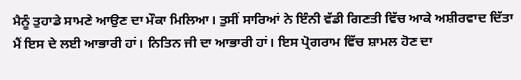ਮੈਨੂੰ ਤੁਹਾਡੇ ਸਾਮਣੇ ਆਉਣ ਦਾ ਮੌਕਾ ਮਿਲਿਆ। ਤੁਸੀਂ ਸਾਰਿਆਂ ਨੇ ਇੰਨੀ ਵੱਡੀ ਗਿਣਤੀ ਵਿੱਚ ਆਕੇ ਅਸ਼ੀਰਵਾਦ ਦਿੱਤਾ ਮੈਂ ਇਸ ਦੇ ਲਈ ਆਭਾਰੀ ਹਾਂ। ਨਿਤਿਨ ਜੀ ਦਾ ਆਭਾਰੀ ਹਾਂ। ਇਸ ਪ੍ਰੋਗਰਾਮ ਵਿੱਚ ਸ਼ਾਮਲ ਹੋਣ ਦਾ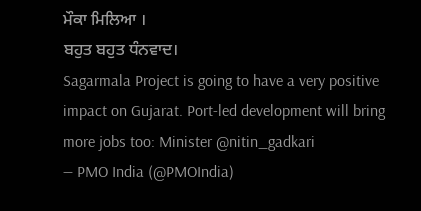ਮੌਕਾ ਮਿਲਿਆ ।
ਬਹੁਤ ਬਹੁਤ ਧੰਨਵਾਦ।
Sagarmala Project is going to have a very positive impact on Gujarat. Port-led development will bring more jobs too: Minister @nitin_gadkari
— PMO India (@PMOIndia)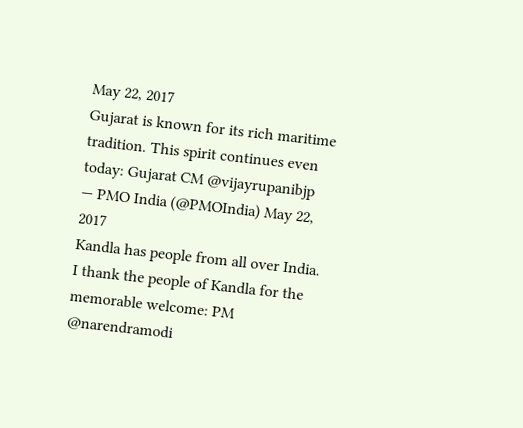May 22, 2017
Gujarat is known for its rich maritime tradition. This spirit continues even today: Gujarat CM @vijayrupanibjp
— PMO India (@PMOIndia) May 22, 2017
Kandla has people from all over India. I thank the people of Kandla for the memorable welcome: PM @narendramodi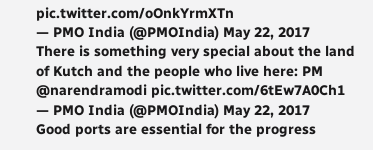pic.twitter.com/oOnkYrmXTn
— PMO India (@PMOIndia) May 22, 2017
There is something very special about the land of Kutch and the people who live here: PM @narendramodi pic.twitter.com/6tEw7A0Ch1
— PMO India (@PMOIndia) May 22, 2017
Good ports are essential for the progress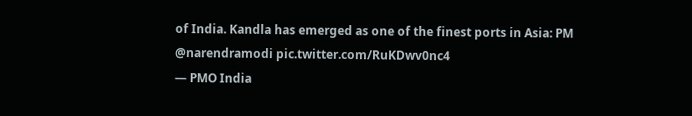of India. Kandla has emerged as one of the finest ports in Asia: PM @narendramodi pic.twitter.com/RuKDwv0nc4
— PMO India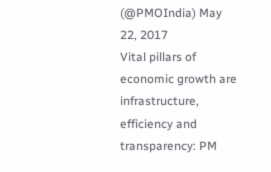(@PMOIndia) May 22, 2017
Vital pillars of economic growth are infrastructure, efficiency and transparency: PM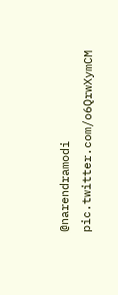@narendramodi pic.twitter.com/o6QrwXymCM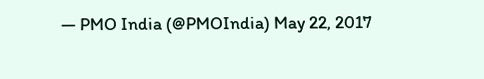— PMO India (@PMOIndia) May 22, 2017